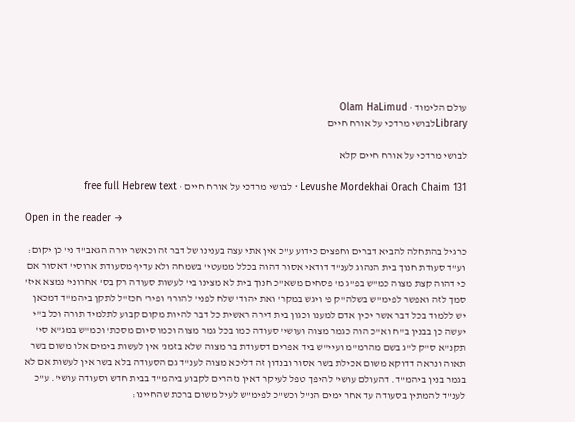עולם הלימוד · Olam HaLimud
Libraryלבושי מרדכי על אורח חיים

לבושי מרדכי על אורח חיים קלא

Levushe Mordekhai Orach Chaim 131 · לבושי מרדכי על אורח חיים · free full Hebrew text

Open in the reader →

כרגיל בהתחלה להביא דברים וחפצים כידוע ע"כ אין אתי עצה בענינו של דבר זה וכאשר יורה הגאב"ד ני' כן יקום: וע"ד סעודת חנוך בית הנהוג לענ"ד דודאי אסור דהוה בכלל ממעטי' בשמחה ולא עדיף מסעודת ארוסי' דאסור אם כי דהוה קצת מצוה כמ"ש בפ"ג מ' פסחים משא"כ חנוך בית לא מצינו בי' לעשות סעודה רק בס' אחרוני' נמצא איז' סמך לזה ואפשר לפימ"ש בשלה"ק פ' ויגש במקר' ואת יהוד' שלח לפני' להורו' ופיר' חכז"ל לתקן ביהמ"ד דמכאן יש ללמוד בכל דבר אשר יכין אדם למענו וכגון בית דירה ראשית כל דבר להיות מקום קבוע לתלמיד תורה וכל ב"י יעשה כן בבנין ב"ח וא"כ הוה כגמר מצוה ועושי' סעודה כמו בכל גמר מצוה וכמו סיום מסכת' וכמ"ש במג"א סי' תקנ"א ס"ק ל"ג בשם מהרמ"מ ועיי"ש ביד אפרים דסעודת בר מצוה שלא בזמנ' אין לעשות בימים אלו משום בשר תאוה ונראה דדוקא משום אכילת בשר אסור ובנדון זה דליכא מצוה לענ"ד גם הסעודה בלא בשר אין לעשות אם לא בגמר בנין ביהמ"ד. דהעולם עושי' להיפך טפל לעיקר דאין נזהרים לקבוע ביהמ"ד בבית חדש וסעודה עושי'. ע"כ לענ"ד להמתין בסעודה עד אחר ימים הנ"ל וכש"כ לפימ"ש לעיל משום ברכת שהחיינו: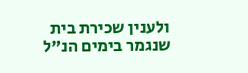ולענין שכירת בית שנגמר בימים הנ"ל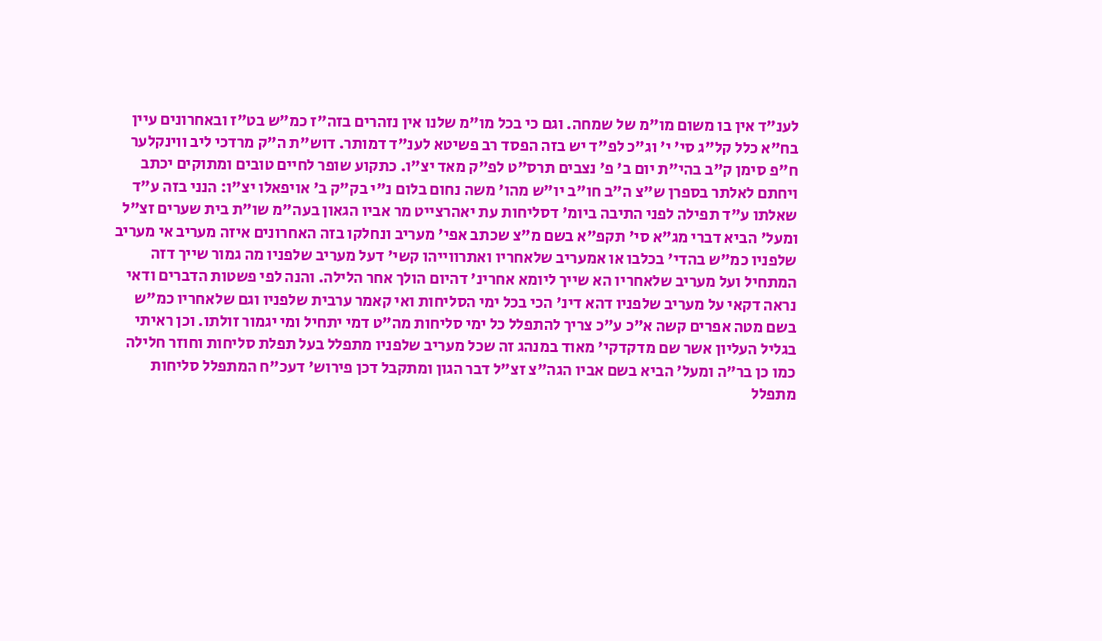לענ"ד אין בו משום מו"מ של שמחה. וגם כי בכל מו"מ שלנו אין נזהרים בזה"ז כמ"ש בט"ז ובאחרונים עיין בח"א כלל קל"ג סי' י' וג"כ לפ"ד יש בזה הפסד רב פשיטא לענ"ד דמותר. דוש"ת ה"ק מרדכי ליב ווינקלער ח"פ סימן ק"ב בהי"ת יום ב' פ' נצבים תרס"ט לפ"ק מאד יצ"ו. כתקוע שופר לחיים טובים ומתוקים יכתב ויחתם לאלתר בספרן ש"צ ה"ב חו"ב יו"ש מהו' משה נחום בלום נ"י בק"ק ב' אויפאלו יצ"ו: הנני בזה ע"ד שאלתו ע"ד תפילה לפני התיבה ביומ' דסליחות עת יאהרצייט מר אביו הגאון בעה"מ שו"ת בית שערים זצ"ל ומעל' הביא דברי מג"א סי' תקפ"א בשם מ"צ שכתב אפי' מעריב ונחלקו בזה האחרונים איזה מעריב אי מעריב שלפניו כמ"ש בהדי' בכלבו או אמעריב שלאחריו ואתרווייהו קשי' דעל מעריב שלפניו מה גמור שייך דזה המתחיל ועל מעריב שלאחריו הא שייך ליומא אחרינ' דהיום הולך אחר הלילה. והנה לפי פשטות הדברים ודאי נראה דקאי על מעריב שלפניו דהא דינ' הכי בכל ימי הסליחות ואי קאמר ערבית שלפניו וגם שלאחריו כמ"ש בשם מטה אפרים קשה א"כ ע"כ צריך להתפלל כל ימי סליחות מה"ט דמי יתחיל ומי יגמור זולתו. וכן ראיתי בגליל העליון אשר שם מדקדקי' מאוד במנהג זה שכל מעריב שלפניו מתפלל בעל תפלת סליחות וחוזר חלילה כמו כן בר"ה ומעל' הביא בשם אביו הגה"צ זצ"ל דבר הגון ומתקבל דכן פירוש' דעכ"ח המתפלל סליחות מתפלל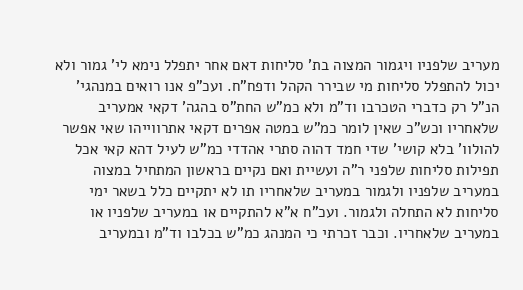מעריב שלפניו ויגמור המצוה בת' סליחות דאם אחר יתפלל נימא לי' גמור ולא יכול להתפלל סליחות מי שבירר הקהל ודפח"ח. ועכ"פ אנו רואים במנהגי' הנ"ל רק כדברי הטכרבו וד"מ ולא כמ"ש החת"ס בהגה' דקאי אמעריב שלאחריו וכש"כ שאין לומר כמ"ש במטה אפרים דקאי אתרווייהו שאי אפשר להולוו' בלא קושי' שדי חמד דהוה סתרי אהדדי כמ"ש לעיל דהא קאי אכל תפילות סליחות שלפני ר"ה ועשיית ואם נקיים בראשון המתחיל במצוה במעריב שלפניו ולגמור במעריב שלאחריו תו לא יתקיים כלל בשאר ימי סליחות לא התחלה ולגמור. ועכ"ח א"א להתקיים או במעריב שלפניו או במעריב שלאחריו. וכבר זכרתי כי המנהג כמ"ש בכלבו וד"מ ובמעריב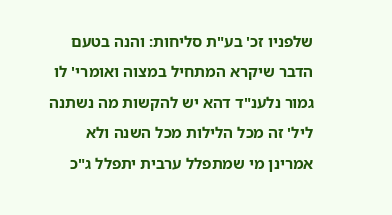שלפניו זכ' בע"ת סליחות: והנה בטעם הדבר שיקרא המתחיל במצוה ואומרי' לו גמור נלענ"ד דהא יש להקשות מה נשתנה ליל' זה מכל הלילות מכל השנה ולא אמרינן מי שמתפלל ערבית יתפלל ג"כ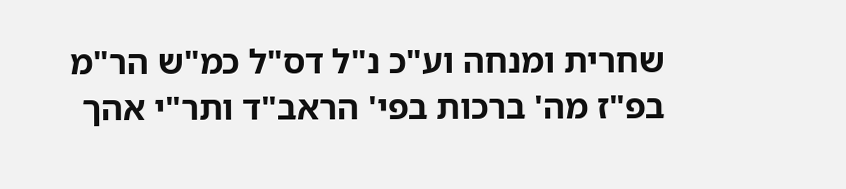שחרית ומנחה וע"כ נ"ל דס"ל כמ"ש הר"מ בפ"ז מה' ברכות בפי' הראב"ד ותר"י אהך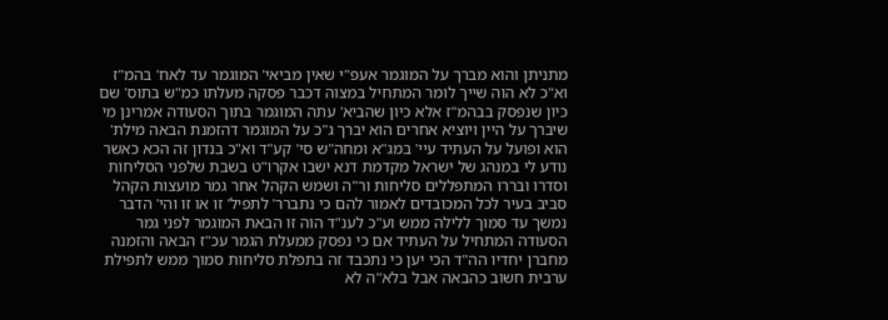מתניתן והוא מברך על המוגמר אעפ"י שאין מביאי' המוגמר עד לאח' בהמ"ז וא"כ לא הוה שייך לומר המתחיל במצוה דכבר פסקה מעלתו כמ"ש בתוס' שם כיון שנפסק בבהמ"ז אלא כיון שהביא' עתה המוגמר בתוך הסעודה אמרינן מי שיברך על היין ויוציא אחרים הוא יברך ג"כ על המוגמר דהזמנת הבאה מילת' הוא ופועל על העתיד עיי' במג"א ומחה"ש סי' קע"ד וא"כ בנדון זה הכא כאשר נודע לי במנהג של ישראל מקדמת דנא ישבו אקרו"ט בשבת שלפני הסליחות וסדרו ובררו המתפללים סליחות ור"ה ושמש הקהל אחר גמר מועצות הקהל סביב בעיר לכל המכובדים לאמור להם כי נתברר' לתפיל' זו או זו והי' הדבר נמשך עד סמוך ללילה ממש וע"כ לענ"ד הוה זו הבאת המוגמר לפני גמר הסעודה המתחיל על העתיד אם כי נפסק ממעלת הגמר עכ"ז הבאה והזמנה מחברן יחדיו הה"ד הכי יען כי נתכבד זה בתפלת סליחות סמוך ממש לתפילת ערבית חשוב כהבאה אבל בלא"ה לא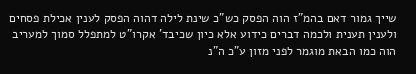שייך גמור דאם בהמ"ז הוה הפסק כש"כ שינת לילה דהוה הפסק לענין אכילת פסחים ולענין תענית ולכמה דברים כידוע אלא כיון שכיבד' אקרו"ט למתפלל סמוך למעריב הוה כמו הבאת מוגמר לפני מזון ע"כ ה"נ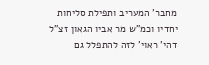מחבר' המעריב ותפילת סליחות יחדיו וכמ"ש מר אביו הגאון זצ"ל דהי' ראוי' לזה להתפלל גם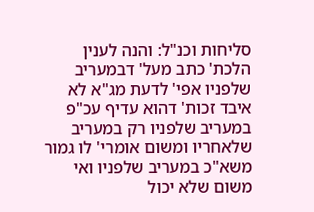סליחות וכנ"ל: והנה לענין הלכת' כתב מעל' דבמעריב שלפניו אפי' לדעת מג"א לא איבד זכות' דהוא עדיף עכ"פ במעריב שלפניו רק במעריב שלאחריו ומשום אומרי' לו גמור משא"כ במעריב שלפניו ואי משום שלא יכול